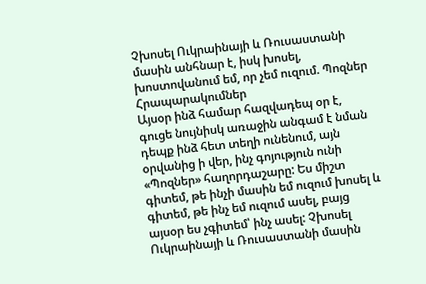Չխոսել Ուկրաինայի և Ռուսաստանի մասին անհնար է, իսկ խոսել, խոստովանում եմ, որ չեմ ուզում. Պոզներ
Հրապարակումներ
Այսօր ինձ համար հազվադեպ օր է, գուցե նույնիսկ առաջին անգամ է նման դեպք ինձ հետ տեղի ունենում, այն օրվանից ի վեր, ինչ գոյություն ունի «Պոզներ» հաղորդաշարը: Ես միշտ գիտեմ, թե ինչի մասին եմ ուզում խոսել և գիտեմ, թե ինչ եմ ուզում ասել, բայց այսօր ես չգիտեմ՝ ինչ ասել: Չխոսել Ուկրաինայի և Ռուսաստանի մասին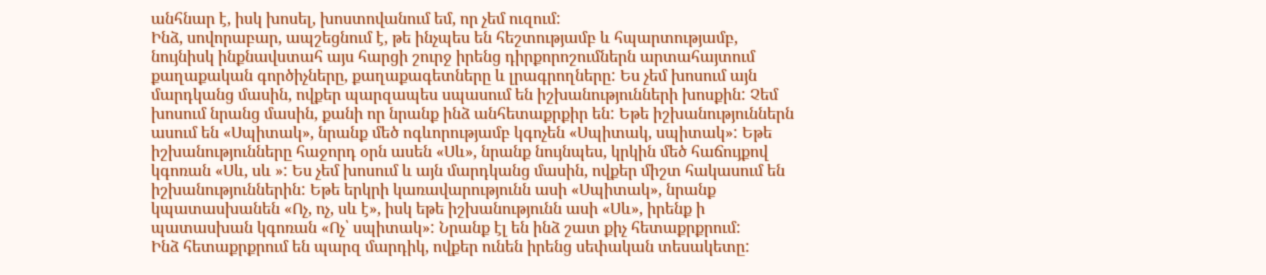անհնար է, իսկ խոսել, խոստովանում եմ, որ չեմ ուզում:
Ինձ, սովորաբար, ապշեցնում է, թե ինչպես են հեշտությամբ և հպարտությամբ, նույնիսկ ինքնավստահ այս հարցի շուրջ իրենց դիրքորոշումներն արտահայտում քաղաքական գործիչները, քաղաքագետները և լրագրողները: Ես չեմ խոսում այն մարդկանց մասին, ովքեր պարզապես սպասում են իշխանությունների խոսքին: Չեմ խոսում նրանց մասին, քանի որ նրանք ինձ անհետաքրքիր են: Եթե իշխանություններն ասում են «Սպիտակ», նրանք մեծ ոգևորությամբ կգոչեն «Սպիտակ, սպիտակ»: Եթե իշխանությունները հաջորդ օրն ասեն «Սև», նրանք նույնպես, կրկին մեծ հաճույքով կգոռան «Սև, սև »: Ես չեմ խոսում և այն մարդկանց մասին, ովքեր միշտ հակասում են իշխանություններին: Եթե երկրի կառավարությունն ասի «Սպիտակ», նրանք կպատասխանեն «Ոչ, ոչ, սև է», իսկ եթե իշխանությունն ասի «Սև», իրենք ի պատասխան կգոռան «Ոչ՝ սպիտակ»: Նրանք էլ են ինձ շատ քիչ հետաքրքրում:
Ինձ հետաքրքրում են պարզ մարդիկ, ովքեր ունեն իրենց սեփական տեսակետը: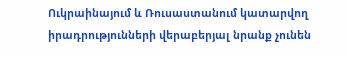Ուկրաինայում և Ռուսաստանում կատարվող իրադրությունների վերաբերյալ նրանք չունեն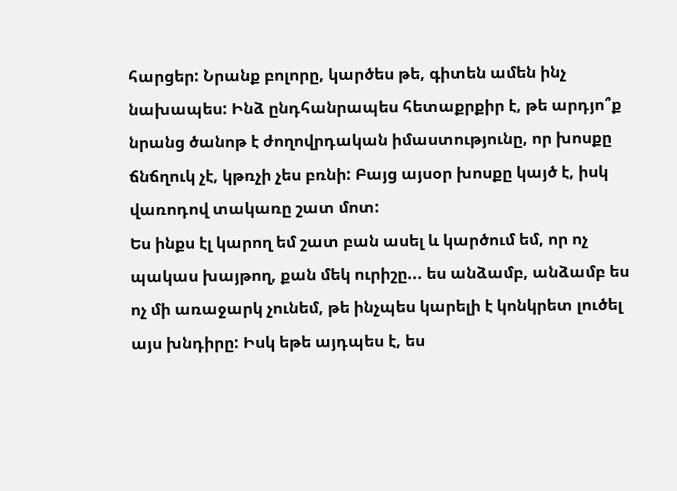հարցեր: Նրանք բոլորը, կարծես թե, գիտեն ամեն ինչ նախապես: Ինձ ընդհանրապես հետաքրքիր է, թե արդյո՞ք նրանց ծանոթ է ժողովրդական իմաստությունը, որ խոսքը ճնճղուկ չէ, կթռչի չես բռնի: Բայց այսօր խոսքը կայծ է, իսկ վառոդով տակառը շատ մոտ:
Ես ինքս էլ կարող եմ շատ բան ասել և կարծում եմ, որ ոչ պակաս խայթող, քան մեկ ուրիշը... ես անձամբ, անձամբ ես ոչ մի առաջարկ չունեմ, թե ինչպես կարելի է կոնկրետ լուծել այս խնդիրը: Իսկ եթե այդպես է, ես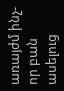առայժմ ինչ-որ բան ասելուց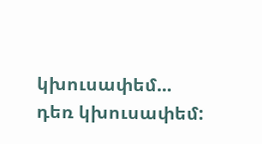կխուսափեմ... դեռ կխուսափեմ: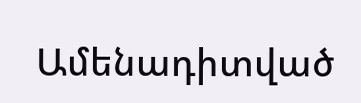Ամենադիտված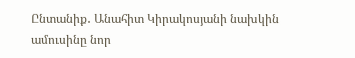Ընտանիք․ Անահիտ Կիրակոսյանի նախկին ամուսինը նոր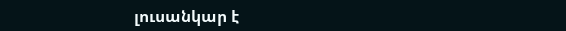լուսանկար է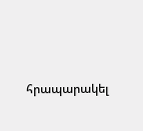հրապարակել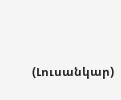(Լուսանկար)